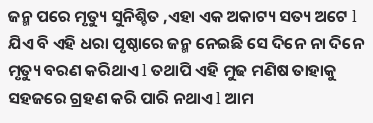ଜନ୍ମ ପରେ ମୃତ୍ୟୁ ସୁନିଶ୍ଚିତ ,ଏହା ଏକ ଅକାଟ୍ୟ ସତ୍ୟ ଅଟେ l ଯିଏ ବି ଏହି ଧରା ପୃଷ୍ଠାରେ ଜନ୍ମ ନେଇଛି ସେ ଦିନେ ନା ଦିନେ ମୃତ୍ୟୁ ବରଣ କରିଥାଏ l ତଥାପି ଏହି ମୁଢ ମଣିଷ ତାହାକୁ ସହଜରେ ଗ୍ରହଣ କରି ପାରି ନଥାଏ l ଆମ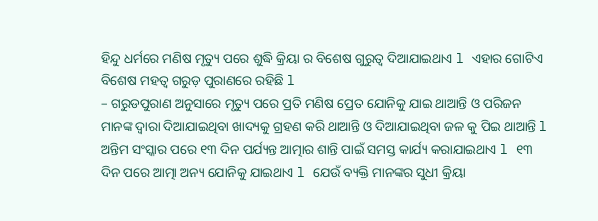ହିନ୍ଦୁ ଧର୍ମରେ ମଣିଷ ମୃତ୍ୟୁ ପରେ ଶୁଦ୍ଧି କ୍ରିୟା ର ବିଶେଷ ଗୁରୁତ୍ୱ ଦିଆଯାଇଥାଏ l ଏହାର ଗୋଟିଏ ବିଶେଷ ମହତ୍ୱ ଗରୁଡ଼ ପୁରାଣରେ ରହିଛି l
– ଗରୁଡପୁରାଣ ଅନୁସାରେ ମୃତ୍ୟୁ ପରେ ପ୍ରତି ମଣିଷ ପ୍ରେତ ଯୋନିକୁ ଯାଇ ଥାଆନ୍ତି ଓ ପରିଜନ ମାନଙ୍କ ଦ୍ୱାରା ଦିଆଯାଇଥିବା ଖାଦ୍ୟକୁ ଗ୍ରହଣ କରି ଥାଆନ୍ତି ଓ ଦିଆଯାଇଥିବା ଜଳ କୁ ପିଇ ଥାଆନ୍ତି l ଅନ୍ତିମ ସଂସ୍କାର ପରେ ୧୩ ଦିନ ପର୍ଯ୍ୟନ୍ତ ଆତ୍ମାର ଶାନ୍ତି ପାଇଁ ସମସ୍ତ କାର୍ଯ୍ୟ କରାଯାଇଥାଏ l ୧୩ ଦିନ ପରେ ଆତ୍ମା ଅନ୍ୟ ଯୋନିକୁ ଯାଇଥାଏ l ଯେଉଁ ବ୍ୟକ୍ତି ମାନଙ୍କର ସୁଧୀ କ୍ରିୟା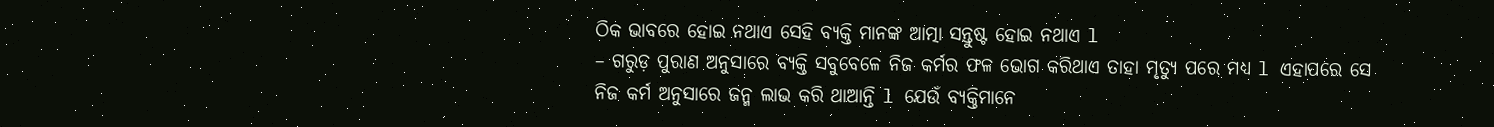ଠିକ ଭାବରେ ହୋଇ ନଥାଏ ସେହି ବ୍ୟକ୍ତି ମାନଙ୍କ ଆତ୍ମା ସନ୍ତୁଷ୍ଟ ହୋଇ ନଥାଏ l
– ଗରୁଡ଼ ପୁରାଣ ଅନୁସାରେ ବ୍ୟକ୍ତି ସବୁବେଳେ ନିଜ କର୍ମର ଫଳ ଭୋଗ କରିଥାଏ ତାହା ମୃତ୍ୟୁ ପରେ ମଧ୍ୟ l ଏହାପରେ ସେ ନିଜ କର୍ମ ଅନୁସାରେ ଜନ୍ମ ଲାଭ କରି ଥାଆନ୍ତି l ଯେଉଁ ବ୍ୟକ୍ତିମାନେ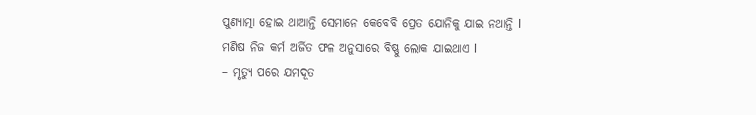ପୁଣ୍ୟାତ୍ମା ହୋଇ ଥାଆନ୍ତି ସେମାନେ କେବେବି ପ୍ରେତ ଯୋନିକୁ ଯାଇ ନଥାନ୍ତି l ମଣିଷ ନିଜ କର୍ମ ଅର୍ଜିତ ଫଳ ଅନୁସାରେ ବିଷ୍ଣୁ ଲୋକ ଯାଇଥାଏ l
– ମୃତ୍ୟୁ ପରେ ଯମଦୂତ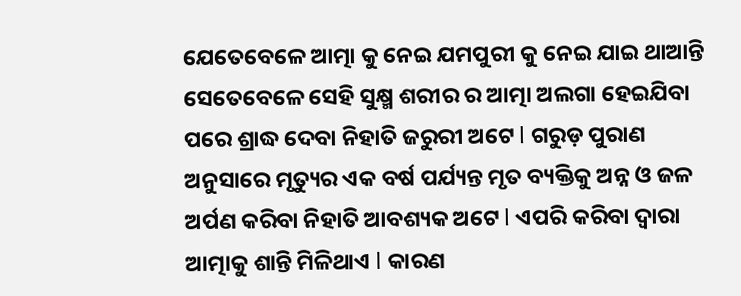ଯେତେବେଳେ ଆତ୍ମା କୁ ନେଇ ଯମପୁରୀ କୁ ନେଇ ଯାଇ ଥାଆନ୍ତି ସେତେବେଳେ ସେହି ସୁକ୍ଷ୍ମ ଶରୀର ର ଆତ୍ମା ଅଲଗା ହେଇଯିବା ପରେ ଶ୍ରାଦ୍ଧ ଦେବା ନିହାତି ଜରୁରୀ ଅଟେ l ଗରୁଡ଼ ପୁରାଣ ଅନୁସାରେ ମୃତ୍ୟୁର ଏକ ବର୍ଷ ପର୍ଯ୍ୟନ୍ତ ମୃତ ବ୍ୟକ୍ତିକୁ ଅନ୍ନ ଓ ଜଳ ଅର୍ପଣ କରିବା ନିହାତି ଆବଶ୍ୟକ ଅଟେ l ଏପରି କରିବା ଦ୍ୱାରା ଆତ୍ମାକୁ ଶାନ୍ତି ମିଳିଥାଏ l କାରଣ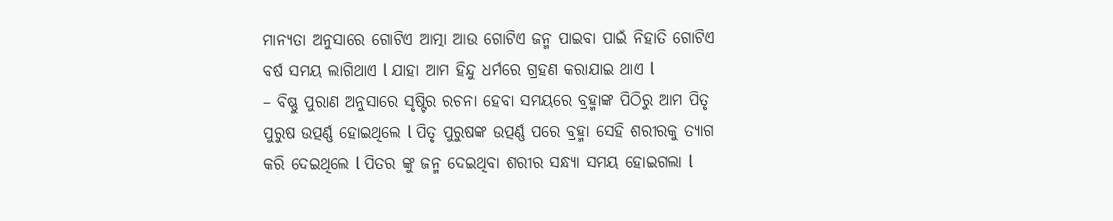ମାନ୍ୟତା ଅନୁସାରେ ଗୋଟିଏ ଆତ୍ମା ଆଉ ଗୋଟିଏ ଜନ୍ମ ପାଇବା ପାଇଁ ନିହାତି ଗୋଟିଏ ବର୍ଷ ସମୟ ଲାଗିଥାଏ l ଯାହା ଆମ ହିନ୍ଦୁ ଧର୍ମରେ ଗ୍ରହଣ କରାଯାଇ ଥାଏ l
– ବିଷ୍ଣୁ ପୁରାଣ ଅନୁସାରେ ସୃଷ୍ଟିର ରଚନା ହେବା ସମୟରେ ବ୍ରହ୍ମାଙ୍କ ପିଠିରୁ ଆମ ପିତୃ ପୁରୁଷ ଉତ୍ପର୍ଣ୍ଣ ହୋଇଥିଲେ l ପିତୃ ପୁରୁଷଙ୍କ ଉତ୍ପର୍ଣ୍ଣ ପରେ ବ୍ରହ୍ମା ସେହି ଶରୀରକୁ ତ୍ୟାଗ କରି ଦେଇଥିଲେ l ପିତର ଙ୍କୁ ଜନ୍ମ ଦେଇଥିବା ଶରୀର ସନ୍ଧ୍ୟା ସମୟ ହୋଇଗଲା l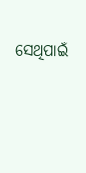ସେଥିପାଇଁ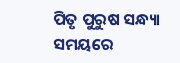ପିତୃ ପୁରୁଷ ସନ୍ଧ୍ୟା ସମୟରେ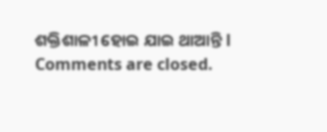ଶକ୍ତିଶାଳୀ ହୋଇ ଯାଇ ଥାଆନ୍ତି l
Comments are closed.